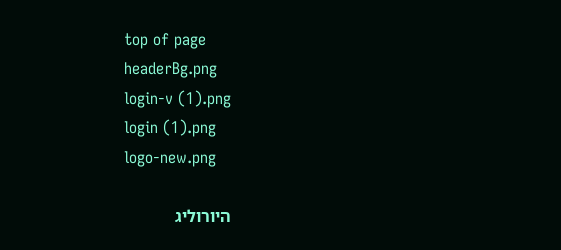top of page
headerBg.png
login-v (1).png
login (1).png
logo-new.png

היורוליג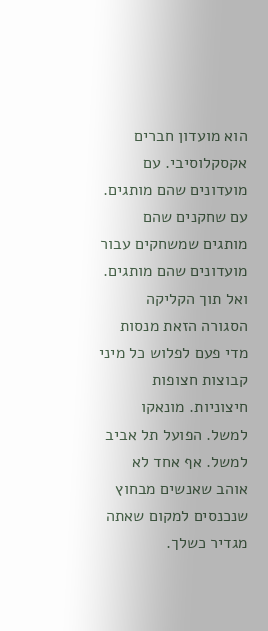הוא מועדון חברים אקסקלוסיבי. עם מועדונים שהם מותגים. עם שחקנים שהם מותגים שמשחקים עבור מועדונים שהם מותגים. ואל תוך הקליקה הסגורה הזאת מנסות מדי פעם לפלוש כל מיני קבוצות חצופות חיצוניות. מונאקו למשל. הפועל תל אביב למשל. אף אחד לא אוהב שאנשים מבחוץ שנכנסים למקום שאתה מגדיר כשלך.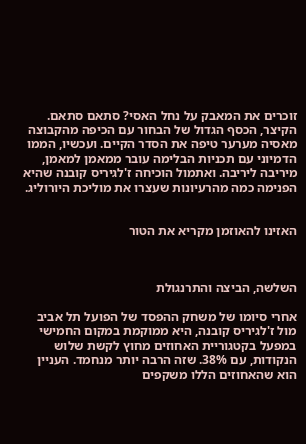זוכרים את המאבק על נחל האסי? סתאם סתאם. הקיצר, הכסף הגדול של הבחור עם הכיפה מהקבוצה מאסיה מערער טיפה את הסדר הקיים. ועכשיו, הממו הדמיוני עם תכניות הבלימה עובר ממאמן למאמן, מיריבה ליריבה. ואתמול הוכיחה ז'לגיריס קובנה שהיא הפנימה כמה מהרעיונות שעצרו את מוליכת היורוליג.


האזינו להאוזמן מקריא את הטור



השלשה, הביצה והתרנגולת

אחרי סיומו של משחק ההפסד של הפועל תל אביב מול ז'לגיריס קובנה, היא ממוקמת במקום החמישי במפעל בקטגוריית האחוזים מחוץ לקשת שלוש הנקודות, עם 38%. שזה הרבה יותר מנחמד. העניין הוא שהאחוזים הללו משקפים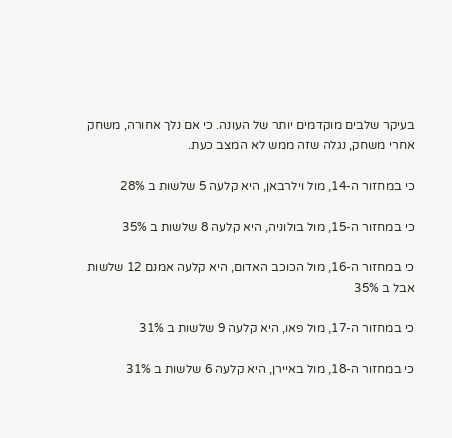בעיקר שלבים מוקדמים יותר של העונה. כי אם נלך אחורה, משחק אחרי משחק, נגלה שזה ממש לא המצב כעת.

כי במחזור ה-14, מול וילרבאן, היא קלעה 5 שלשות ב 28%

כי במחזור ה-15, מול בולוניה, היא קלעה 8 שלשות ב 35%

כי במחזור ה-16, מול הכוכב האדום, היא קלעה אמנם 12 שלשות אבל ב 35%

כי במחזור ה-17, מול פאו, היא קלעה 9 שלשות ב 31%

כי במחזור ה-18, מול באיירן, היא קלעה 6 שלשות ב 31%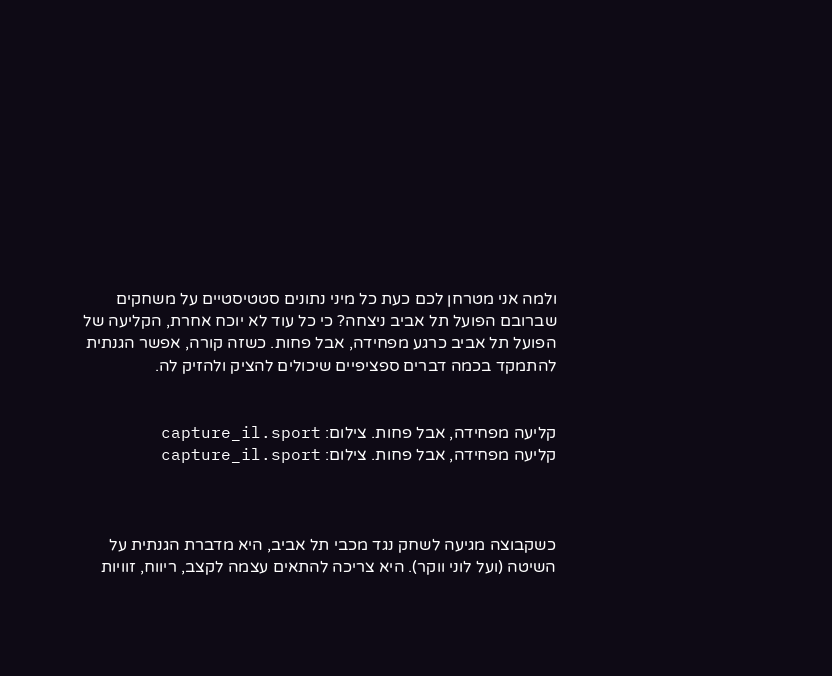ולמה אני מטרחן לכם כעת כל מיני נתונים סטטיסטיים על משחקים שברובם הפועל תל אביב ניצחה? כי כל עוד לא יוכח אחרת, הקליעה של הפועל תל אביב כרגע מפחידה, אבל פחות. כשזה קורה, אפשר הגנתית להתמקד בכמה דברים ספציפיים שיכולים להציק ולהזיק לה.


קליעה מפחידה, אבל פחות. צילום: capture_il.sport
קליעה מפחידה, אבל פחות. צילום: capture_il.sport



כשקבוצה מגיעה לשחק נגד מכבי תל אביב, היא מדברת הגנתית על השיטה (ועל לוני ווקר). היא צריכה להתאים עצמה לקצב, ריווח, זוויות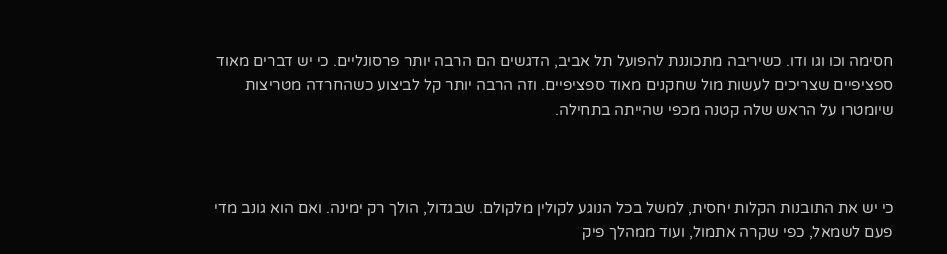חסימה וכו וגו ודו. כשיריבה מתכוננת להפועל תל אביב, הדגשים הם הרבה יותר פרסונליים. כי יש דברים מאוד ספציפיים שצריכים לעשות מול שחקנים מאוד ספציפיים. וזה הרבה יותר קל לביצוע כשהחרדה מטריצות שיומטרו על הראש שלה קטנה מכפי שהייתה בתחילה.



כי יש את התובנות הקלות יחסית, למשל בכל הנוגע לקולין מלקולם. שבגדול, הולך רק ימינה. ואם הוא גונב מדי פעם לשמאל, כפי שקרה אתמול, ועוד ממהלך פיק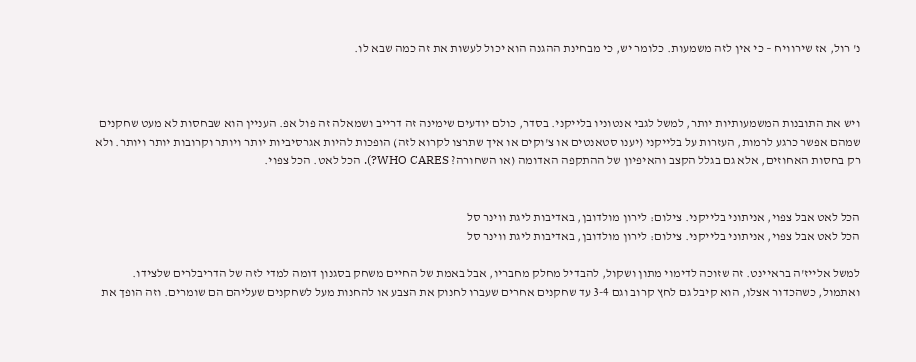נ' רול, אז שירוויח – כי אין לזה משמעות. כלומר יש, כי מבחינת ההגנה הוא יכול לעשות את זה כמה שבא לו.



ויש את התובנות המשמעותיות יותר, למשל לגבי אנטוניו בלייקני. בסדר, כולם יודעים שימינה זה דרייב ושמאלה זה פול אפ. העניין הוא שבחסות לא מעט שחקנים שמהם אפשר כרגע לרמות, העזרות על בלייקני (יענו סטאנטים או צ'וקים או איך שתרצו לקרוא לזה) הופכות להיות אגרסיביות יותר ויותר וקרובות יותר ויותר. ולא רק בחסות האחוזים, אלא גם בגלל הקצב והאיפיון של ההתקפה האדומה (או השחורה? WHO CARES?). הכל לאט. הכל צפוי.


הכל לאט אבל צפוי, אניתוני בלייקני. צילום: לירון מולדובן, באדיבות ליגת ווינר סל
הכל לאט אבל צפוי, אניתוני בלייקני. צילום: לירון מולדובן, באדיבות ליגת ווינר סל

למשל אלייז'ה בראיינט. זה שזוכה לדימוי מתון ושקול, להבדיל מחלק מחבריו, אבל באמת של החיים משחק בסגנון דומה למדי לזה של הדריבלרים שלצידו. ואתמול, כשהכדור אצלו, הוא קיבל גם לחץ קרוב וגם 3-4 עד שחקנים אחרים שעברו לחנוק את הצבע או להחנות מעל לשחקנים שעליהם הם שומרים. וזה הופך את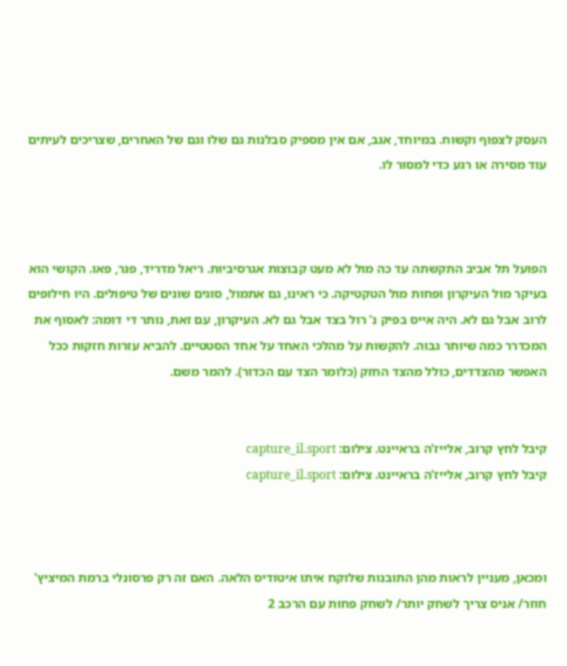העסק לצפוף וקשוח. במיוחד, אגב, אם אין מספיק סבלנות גם שלו וגם של האחרים, שצריכים לעיתים עוד מסירה או רגע כדי למסור לו.



הפועל תל אביב התקשתה עד כה מול לא מעט קבוצות אגרסיביות. ריאל מדריד, פנר, פאו. הקושי הוא בעיקר מול העיקרון ופחות מול הטקטיקה. כי ראינו, גם אתמול, סוגים שונים של טיפולים. היו חילופים לרוב אבל גם לא. היה אייס בפיק נ' רול בצד אבל גם לא. העיקרון, עם זאת, נותר די דומה: לאסוף את המכדרר כמה שיותר גבוה. להקשות על מהלכי האחד על אחד הסטטיים. להביא עזרות חזקות ככל האפשר מהצדדים, כולל מהצד החזק (כלומר הצד עם הכדור). להמר משם.


קיבל לחץ קרוב, אלייז'ה בראיינט. צילום: capture_il.sport
קיבל לחץ קרוב, אלייז'ה בראיינט. צילום: capture_il.sport



ומכאן, מעניין לראות מהן התובנות שלוקח איתו איטודיס הלאה. האם זה רק פרסונלי ברמת המיציץ' חוזר/ אניס צריך לשחק יותר/ לשחק פחות עם הרכב 2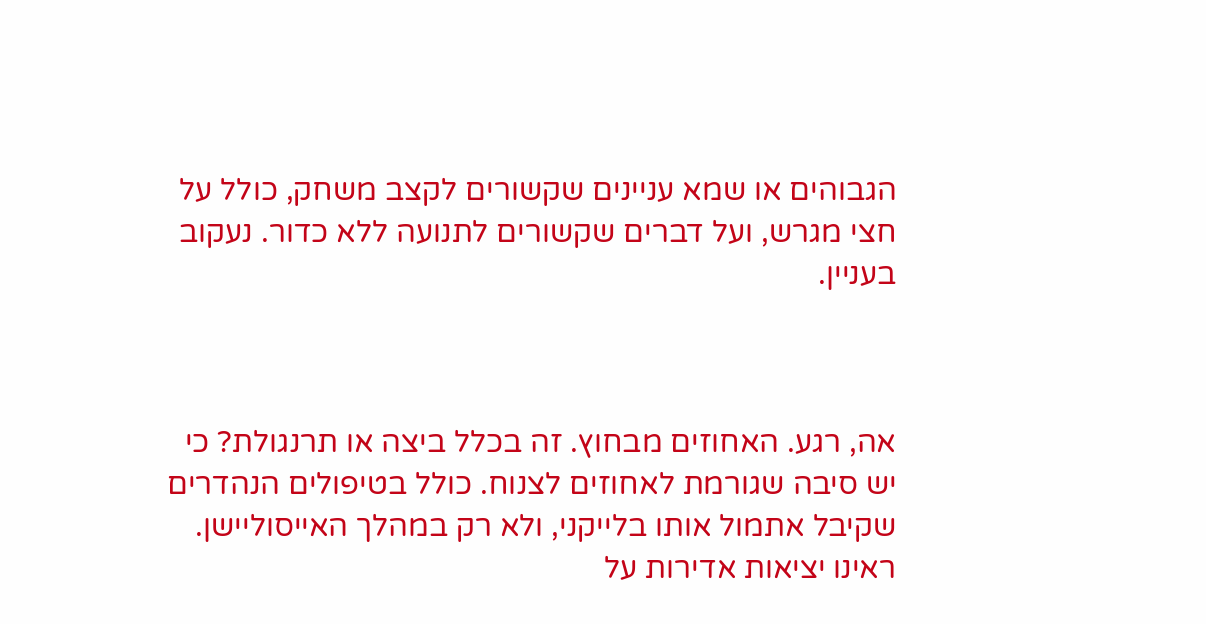הגבוהים או שמא עניינים שקשורים לקצב משחק, כולל על חצי מגרש, ועל דברים שקשורים לתנועה ללא כדור. נעקוב בעניין.



אה, רגע. האחוזים מבחוץ. זה בכלל ביצה או תרנגולת? כי יש סיבה שגורמת לאחוזים לצנוח. כולל בטיפולים הנהדרים שקיבל אתמול אותו בלייקני, ולא רק במהלך האייסוליישן. ראינו יציאות אדירות על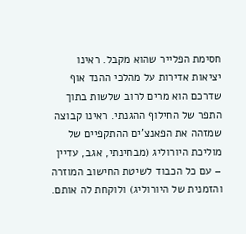חסימת הפלייר שהוא מקבל. ראינו יציאות אדירות על מהלכי ההנד אוף שדרכם הוא מרים לרוב שלשות בתוך התפר של החילוף ההגנתי. ראינו קבוצה שמזהה את הפאנצ'ים ההתקפיים של מוליכת היורוליג (מבחינתי, אגב, עדיין – עם כל הכבוד לשיטת החישוב המוזרה והזמנית של היורוליג) ולוקחת לה אותם.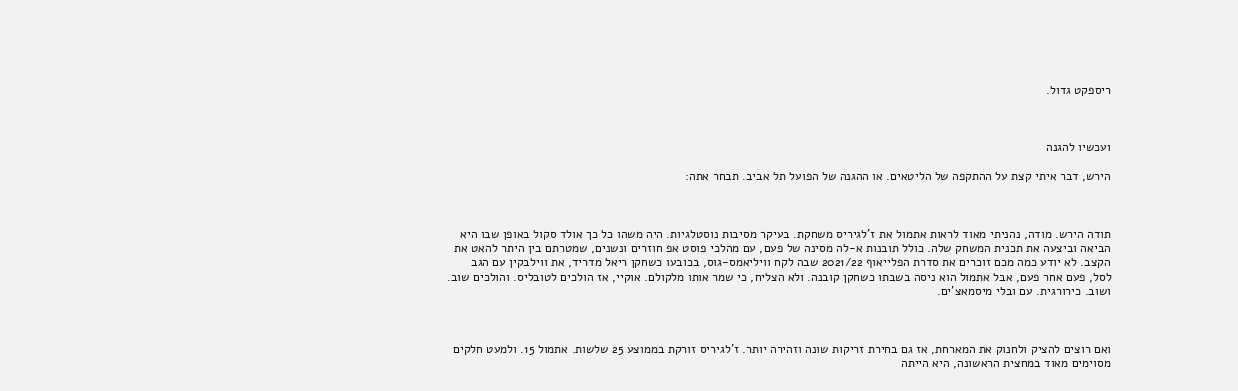ריספקט גדול.



ועכשיו להגנה

הירש, דבר איתי קצת על ההתקפה של הליטאים. או ההגנה של הפועל תל אביב. תבחר אתה:



תודה הירש. מודה, נהניתי מאוד לראות אתמול את ז'לגיריס משחקת. בעיקר מסיבות נוסטלגיות. היה משהו כל כך אולד סקול באופן שבו היא הביאה וביצעה את תכנית המשחק שלה. כולל תובנות א-לה מסינה של פעם, עם מהלכי פוסט אפ חוזרים ונשנים, שמטרתם בין היתר להאט את הקצב. לא יודע כמה מכם זוכרים את סדרת הפלייאוף 2021/22 שבה לקח וויליאמס-גוס, בכובעו כשחקן ריאל מדריד, את ווילבקין עם הגב לסל, פעם אחר פעם, אבל אתמול הוא ניסה בשבתו כשחקן קובנה. ולא הצליח, כי שמר אותו מלקולם. אוקיי, אז הולכים לטובליס. והולכים שוב. ושוב. כירורגית. עם ובלי מיסמאצ'ים.



ואם רוצים להציק ולחנוק את המארחת, אז גם בחירת זריקות שונה וזהירה יותר. ז'לגיריס זורקת בממוצע 25 שלשות. אתמול 15. ולמעט חלקים מסוימים מאוד במחצית הראשונה, היא הייתה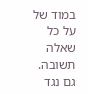במוד של על כל שאלה תשובה. גם נגד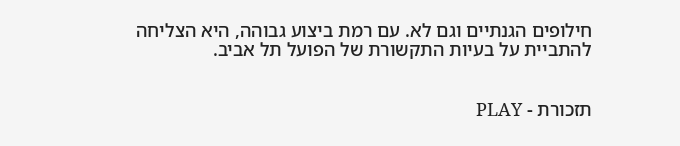חילופים הגנתיים וגם לא. עם רמת ביצוע גבוהה, היא הצליחה להתביית על בעיות התקשורת של הפועל תל אביב.


תזכורת - PLAY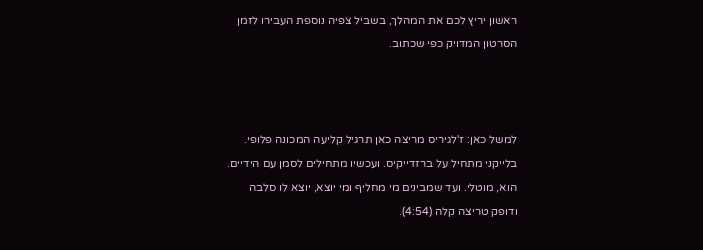ראשון יריץ לכם את המהלך, בשביל צפיה נוספת העבירו לזמן הסרטון המדויק כפי שכתוב.



למשל כאן: ז'לגיריס מריצה כאן תרגיל קליעה המכונה פלופי. בלייקני מתחיל על ברזדייקיס. ועכשיו מתחילים לסמן עם הידיים. הוא, מוטלי. ועד שמבינים מי מחליף ומי יוצא, יוצא לו סלבה ודופק טריצה קלה (4:54).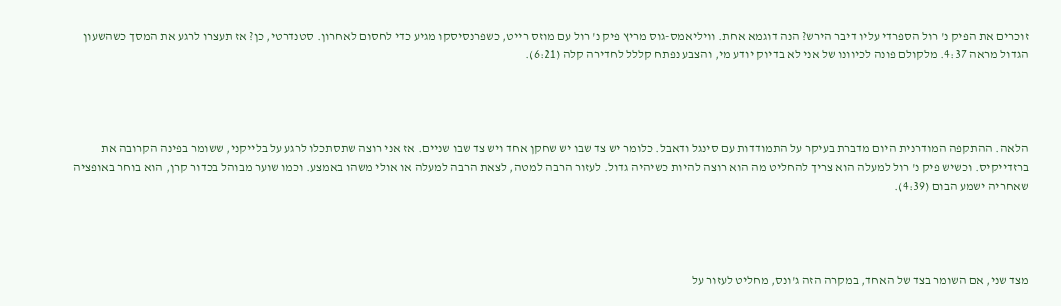זוכרים את הפיק נ' רול הספרדי עליו דיבר הירש? הנה דוגמא אחת. וויליאמס-גוס מריץ פיק נ' רול עם מוזס רייט, כשפרנסיסקו מגיע כדי לחסום לאחרון. סטנדרטי, כן? אז תעצרו לרגע את המסך כשהשעון הגדול מראה 4:37. מלקולם פונה לכיוונו של אני לא בדיוק יודע מי, והצבע נפתח קללל לחדירה קלה (6:21).




הלאה. ההתקפה המודרנית היום מדברת בעיקר על התמודדות עם סינגל ודאבל. כלומר יש צד שבו יש שחקן אחד ויש צד שבו שניים. אז אני רוצה שתסתכלו לרגע על בלייקני, ששומר בפינה הקרובה את ברזדייקיס. וכשיש פיק נ' רול למעלה הוא צריך להחליט מה הוא רוצה להיות כשיהיה גדול. לעזור הרבה למטה, לצאת הרבה למעלה או אולי משהו באמצע. וכמו שוער מבוהל בכדור קרן, הוא בוחר באופציה שאחריה ישמע הבום (4:39).




מצד שני, אם השומר בצד של האחד, במקרה הזה ג'ונס, מחליט לעזור על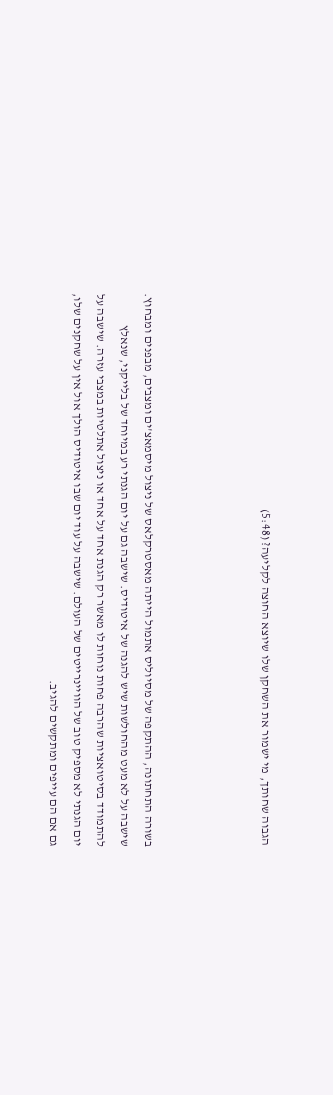הגבוה שחותך, מי ישמור את השחקן שלו שיוצא החוצה לקליעה? (5:48)




בשורה התחתונה, ההתקפה של מסיוליס אתמול הייתה מאסטרקלאס של ניצול מיסמאצ'ים ומצבים, מבפנים ומבחוץ. שישבה על לא מעט מהחולשות שיש להגנה של איטודיס. שישבה גם על יום הגנתי רע במיוחד של בלייקני, שנאלץ להתמודד בסיטואציות שהרבה פחות נוחות לו מאשר רק הגנת אחד על אחד או ניצול אתלטיות במצבי עזרה. שישבה על יום הגנתי לא מספיק טוב של הוויינרייטים של העולם. שישבה על עוד יום שבו איטודיס הולך אול אין על שחקנים שלו, גם אם הם עייפים ומתקשים להגיב.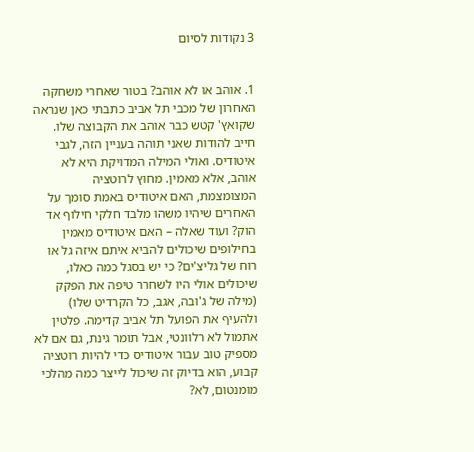3 נקודות לסיום


1. אוהב או לא אוהב? בטור שאחרי משחקה האחרון של מכבי תל אביב כתבתי כאן שנראה שקואץ' קטש כבר אוהב את הקבוצה שלו. חייב להודות שאני תוהה בעניין הזה, לגבי איטודיס. ואולי המילה המדויקת היא לא אוהב, אלא מאמין. מחוץ לרוטציה המצומצמת, האם איטודיס באמת סומך על האחרים שיהיו משהו מלבד חלקי חילוף אד הוק? ועוד שאלה – האם איטודיס מאמין בחילופים שיכולים להביא איתם איזה גל או רוח של גליצ'ים? כי יש בסגל כמה כאלו, שיכולים אולי היו לשחרר טיפה את הפקק (מילה של ג'ובה, אגב, כל הקרדיט שלו) ולהעיף את הפועל תל אביב קדימה. פלטין אתמול לא רלוונטי, אבל תומר גינת, גם אם לא מספיק טוב עבור איטודיס כדי להיות רוטציה קבוע, הוא בדיוק זה שיכול לייצר כמה מהלכי מומנטום, לא?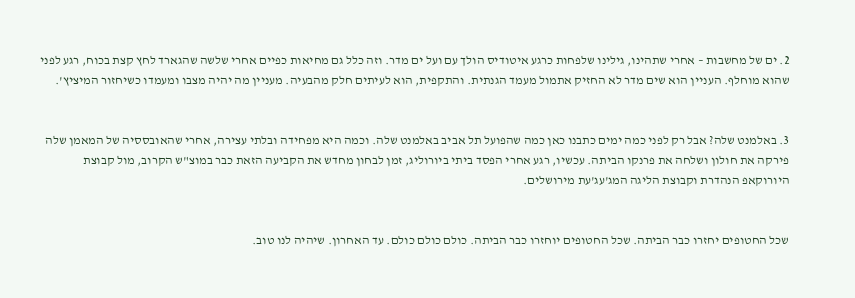2. ים של מחשבות – אחרי שתהינו, גילינו שלפחות כרגע איטודיס הולך עם ועל ים מדר. וזה כלל גם מחיאות כפיים אחרי שלשה שהגארד לחץ קצת בכוח, רגע לפני שהוא מוחלף. העניין הוא שים מדר לא החזיק אתמול מעמד הגנתית. והתקפית, הוא לעיתים חלק מהבעיה. מעניין מה יהיה מצבו ומעמדו כשיחזור המיציץ'.


3. באלמנט שלה? אבל רק לפני כמה ימים כתבנו כאן כמה שהפועל תל אביב באלמנט שלה. וכמה היא מפחידה ובלתי עצירה, אחרי שהאובססיה של המאמן שלה פירקה את חולון ושלחה את פרנקו הביתה. עכשיו, רגע אחרי הפסד ביתי ביורוליג, זמן לבחון מחדש את הקביעה הזאת כבר במוצ"ש הקרוב, מול קבוצת היורוקאפ הנהדרת וקבוצת הליגה המג'עג'עת מירושלים.


שכל החטופים יחזרו כבר הביתה. שכל החטופים יוחזרו כבר הביתה. כולם כולם כולם. עד האחרון. שיהיה לנו טוב.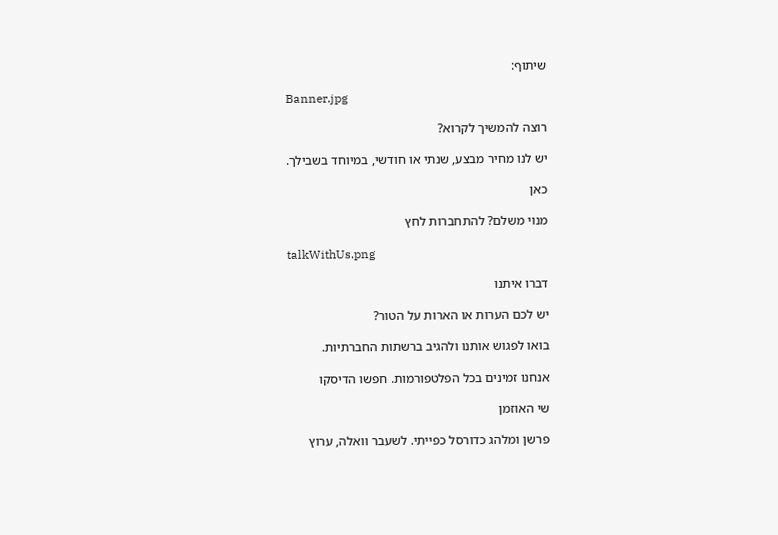שיתוף:

Banner.jpg

רוצה להמשיך לקרוא?

יש לנו מחיר מבצע, שנתי או חודשי, במיוחד בשבילך.

כאן

מנוי משלם? להתחברות לחץ

talkWithUs.png

דברו איתנו

יש לכם הערות או הארות על הטור?

בואו לפגוש אותנו ולהגיב ברשתות החברתיות.

אנחנו זמינים בכל הפלטפורמות. חפשו הדיסקו

שי האוזמן

פרשן ומלהג כדורסל כפייתי. לשעבר וואלה, ערוץ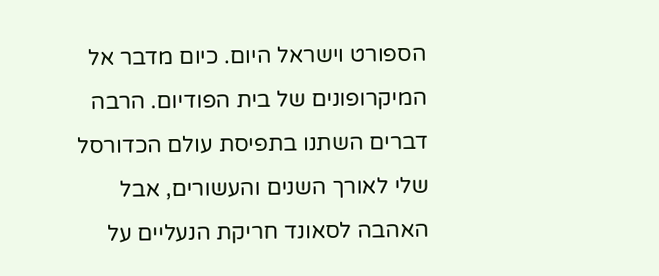הספורט וישראל היום. כיום מדבר אל המיקרופונים של בית הפודיום. הרבה דברים השתנו בתפיסת עולם הכדורסל שלי לאורך השנים והעשורים, אבל האהבה לסאונד חריקת הנעליים על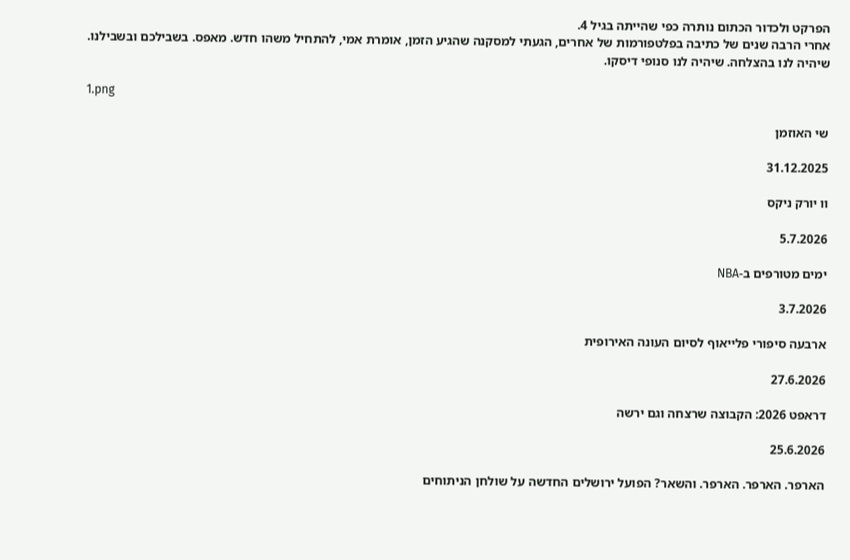הפרקט ולכדור הכתום נותרה כפי שהייתה בגיל 4.
אחרי הרבה שנים של כתיבה בפלטפורמות של אחרים, הגעתי למסקנה שהגיע הזמן, אומרת אמי, להתחיל משהו חדש. מאפס. בשבילכם ובשבילנו.
שיהיה לנו בהצלחה. שיהיה לנו סנופי דיסקו.

1.png

שי האוזמן

31.12.2025

וו יורק ניקס

5.7.2026

ימים מטורפים ב-NBA

3.7.2026

ארבעה סיפורי פלייאוף לסיום העונה האירופית

27.6.2026

דראפט 2026: הקבוצה שרצחה וגם ירשה

25.6.2026

הארפר. הארפר. הארפר. והשאר? הפועל ירושלים החדשה על שולחן הניתוחים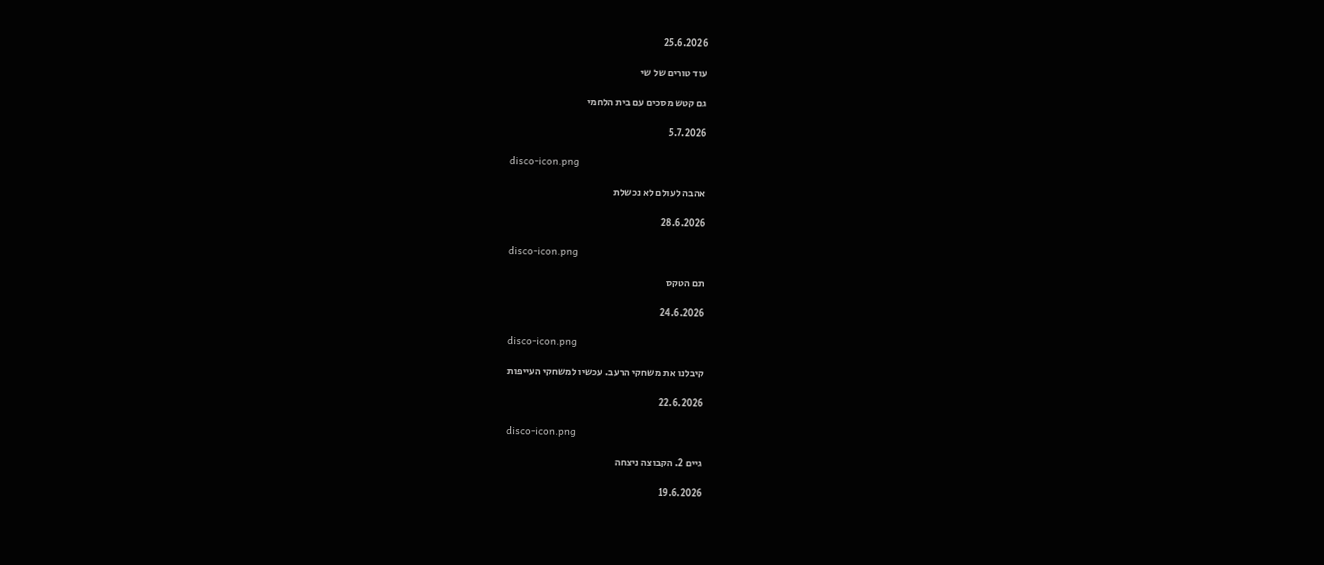25.6.2026

עוד טורים של שי

גם קטש מסכים עם בית הלחמי

5.7.2026

disco-icon.png

אהבה לעולם לא נכשלת

28.6.2026

disco-icon.png

תם הטקס

24.6.2026

disco-icon.png

קיבלנו את משחקי הרעב. עכשיו למשחקי העייפות

22.6.2026

disco-icon.png

גיים 2. הקבוצה ניצחה

19.6.2026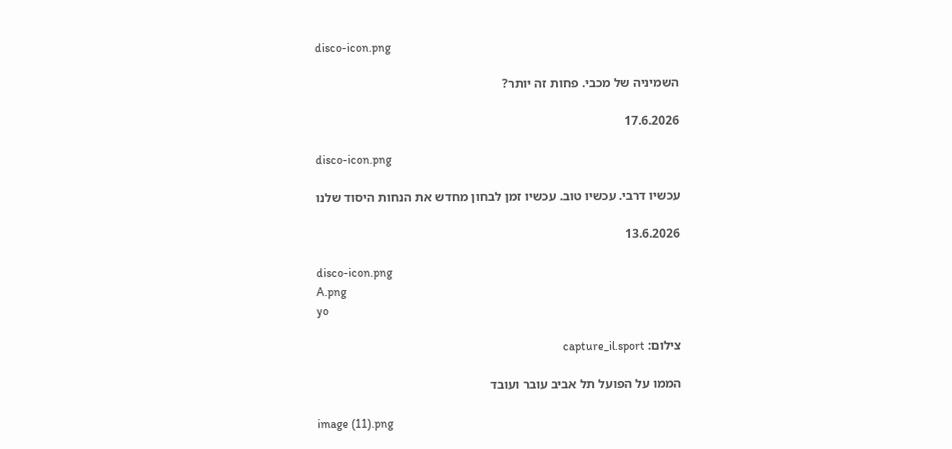disco-icon.png

השמיניה של מכבי. פחות זה יותר?

17.6.2026

disco-icon.png

עכשיו דרבי. עכשיו טוב. עכשיו זמן לבחון מחדש את הנחות היסוד שלנו

13.6.2026

disco-icon.png
A.png
yo

צילום: capture_il.sport

הממו על הפועל תל אביב עובר ועובד

image (11).png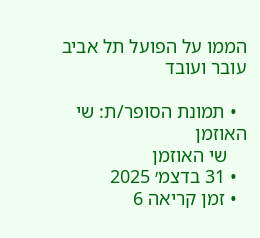הממו על הפועל תל אביב עובר ועובד

  • תמונת הסופר/ת: שי האוזמן
    שי האוזמן
  • 31 בדצמ׳ 2025
  • זמן קריאה 6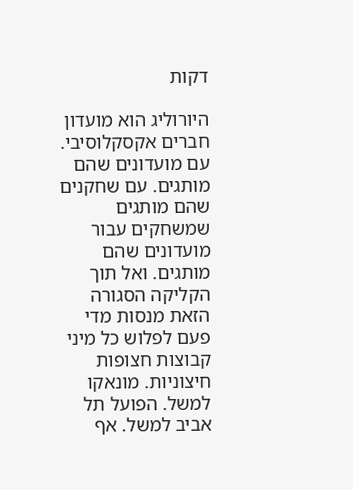דקות

היורוליג הוא מועדון חברים אקסקלוסיבי. עם מועדונים שהם מותגים. עם שחקנים שהם מותגים שמשחקים עבור מועדונים שהם מותגים. ואל תוך הקליקה הסגורה הזאת מנסות מדי פעם לפלוש כל מיני קבוצות חצופות חיצוניות. מונאקו למשל. הפועל תל אביב למשל. אף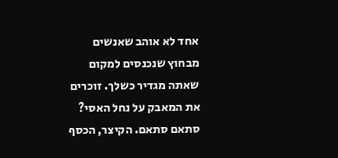אחד לא אוהב שאנשים מבחוץ שנכנסים למקום שאתה מגדיר כשלך. זוכרים את המאבק על נחל האסי? סתאם סתאם. הקיצר, הכסף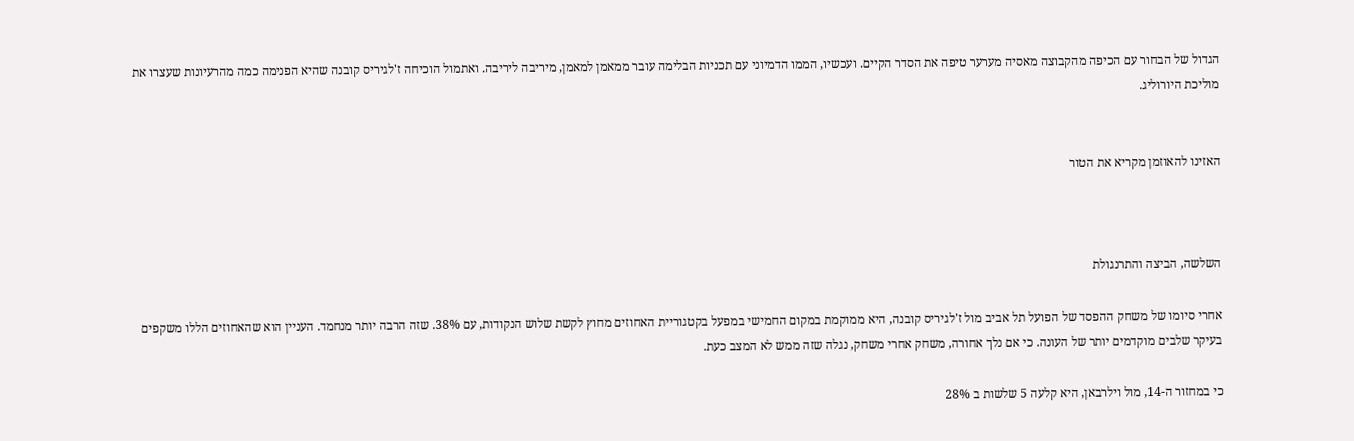הגדול של הבחור עם הכיפה מהקבוצה מאסיה מערער טיפה את הסדר הקיים. ועכשיו, הממו הדמיוני עם תכניות הבלימה עובר ממאמן למאמן, מיריבה ליריבה. ואתמול הוכיחה ז'לגיריס קובנה שהיא הפנימה כמה מהרעיונות שעצרו את מוליכת היורוליג.


האזינו להאוזמן מקריא את הטור



השלשה, הביצה והתרנגולת

אחרי סיומו של משחק ההפסד של הפועל תל אביב מול ז'לגיריס קובנה, היא ממוקמת במקום החמישי במפעל בקטגוריית האחוזים מחוץ לקשת שלוש הנקודות, עם 38%. שזה הרבה יותר מנחמד. העניין הוא שהאחוזים הללו משקפים בעיקר שלבים מוקדמים יותר של העונה. כי אם נלך אחורה, משחק אחרי משחק, נגלה שזה ממש לא המצב כעת.

כי במחזור ה-14, מול וילרבאן, היא קלעה 5 שלשות ב 28%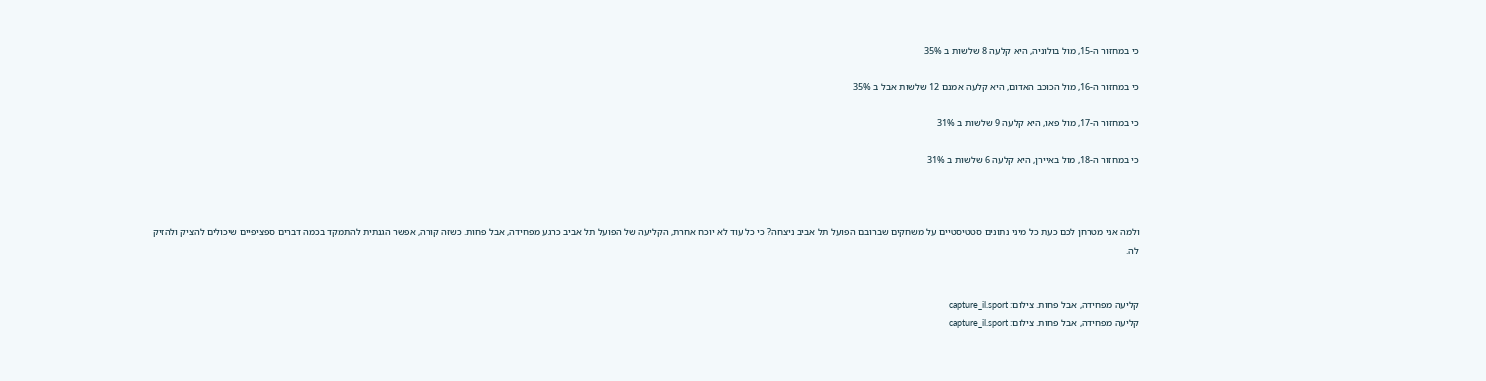כי במחזור ה-15, מול בולוניה, היא קלעה 8 שלשות ב 35%

כי במחזור ה-16, מול הכוכב האדום, היא קלעה אמנם 12 שלשות אבל ב 35%

כי במחזור ה-17, מול פאו, היא קלעה 9 שלשות ב 31%

כי במחזור ה-18, מול באיירן, היא קלעה 6 שלשות ב 31%



ולמה אני מטרחן לכם כעת כל מיני נתונים סטטיסטיים על משחקים שברובם הפועל תל אביב ניצחה? כי כל עוד לא יוכח אחרת, הקליעה של הפועל תל אביב כרגע מפחידה, אבל פחות. כשזה קורה, אפשר הגנתית להתמקד בכמה דברים ספציפיים שיכולים להציק ולהזיק לה.


קליעה מפחידה, אבל פחות. צילום: capture_il.sport
קליעה מפחידה, אבל פחות. צילום: capture_il.sport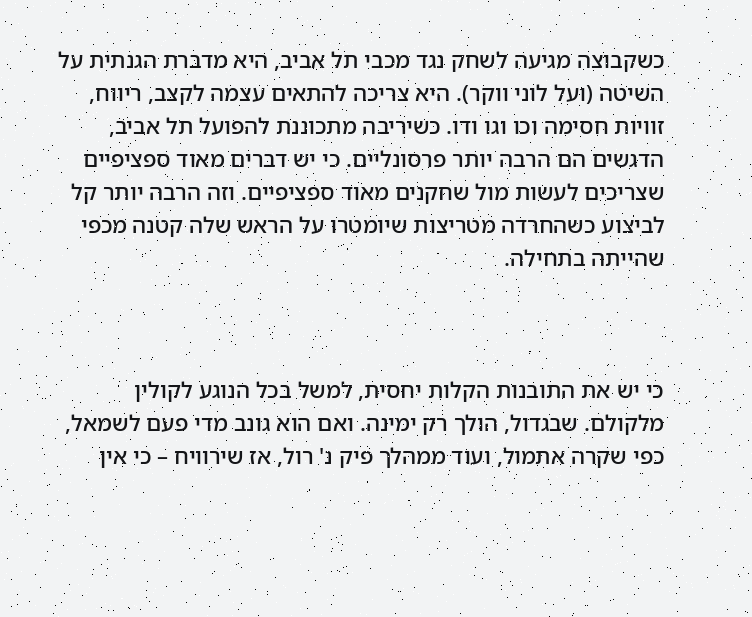כשקבוצה מגיעה לשחק נגד מכבי תל אביב, היא מדברת הגנתית על השיטה (ועל לוני ווקר). היא צריכה להתאים עצמה לקצב, ריווח, זוויות חסימה וכו וגו ודו. כשיריבה מתכוננת להפועל תל אביב, הדגשים הם הרבה יותר פרסונליים. כי יש דברים מאוד ספציפיים שצריכים לעשות מול שחקנים מאוד ספציפיים. וזה הרבה יותר קל לביצוע כשהחרדה מטריצות שיומטרו על הראש שלה קטנה מכפי שהייתה בתחילה.



כי יש את התובנות הקלות יחסית, למשל בכל הנוגע לקולין מלקולם. שבגדול, הולך רק ימינה. ואם הוא גונב מדי פעם לשמאל, כפי שקרה אתמול, ועוד ממהלך פיק נ' רול, אז שירוויח – כי אין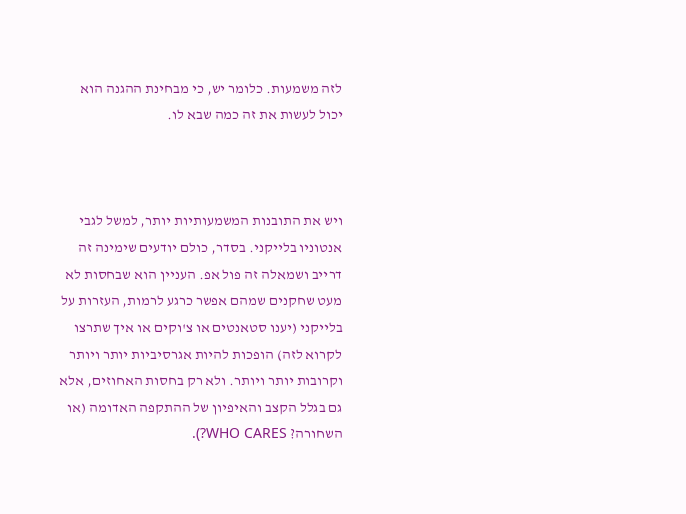לזה משמעות. כלומר יש, כי מבחינת ההגנה הוא יכול לעשות את זה כמה שבא לו.



ויש את התובנות המשמעותיות יותר, למשל לגבי אנטוניו בלייקני. בסדר, כולם יודעים שימינה זה דרייב ושמאלה זה פול אפ. העניין הוא שבחסות לא מעט שחקנים שמהם אפשר כרגע לרמות, העזרות על בלייקני (יענו סטאנטים או צ'וקים או איך שתרצו לקרוא לזה) הופכות להיות אגרסיביות יותר ויותר וקרובות יותר ויותר. ולא רק בחסות האחוזים, אלא גם בגלל הקצב והאיפיון של ההתקפה האדומה (או השחורה? WHO CARES?).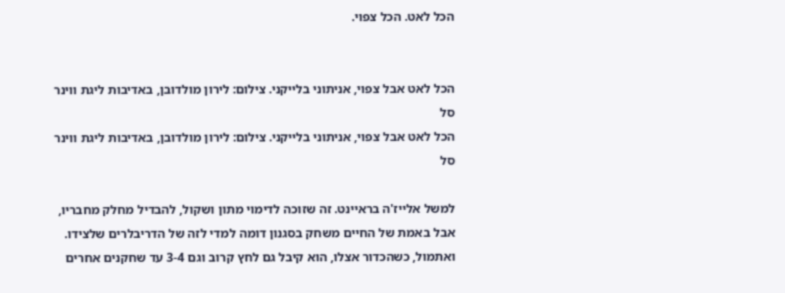הכל לאט. הכל צפוי.


הכל לאט אבל צפוי, אניתוני בלייקני. צילום: לירון מולדובן, באדיבות ליגת ווינר סל
הכל לאט אבל צפוי, אניתוני בלייקני. צילום: לירון מולדובן, באדיבות ליגת ווינר סל

למשל אלייז'ה בראיינט. זה שזוכה לדימוי מתון ושקול, להבדיל מחלק מחבריו, אבל באמת של החיים משחק בסגנון דומה למדי לזה של הדריבלרים שלצידו. ואתמול, כשהכדור אצלו, הוא קיבל גם לחץ קרוב וגם 3-4 עד שחקנים אחרים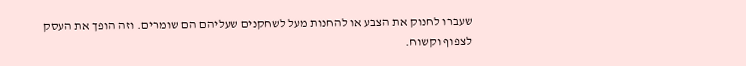שעברו לחנוק את הצבע או להחנות מעל לשחקנים שעליהם הם שומרים. וזה הופך את העסק לצפוף וקשוח.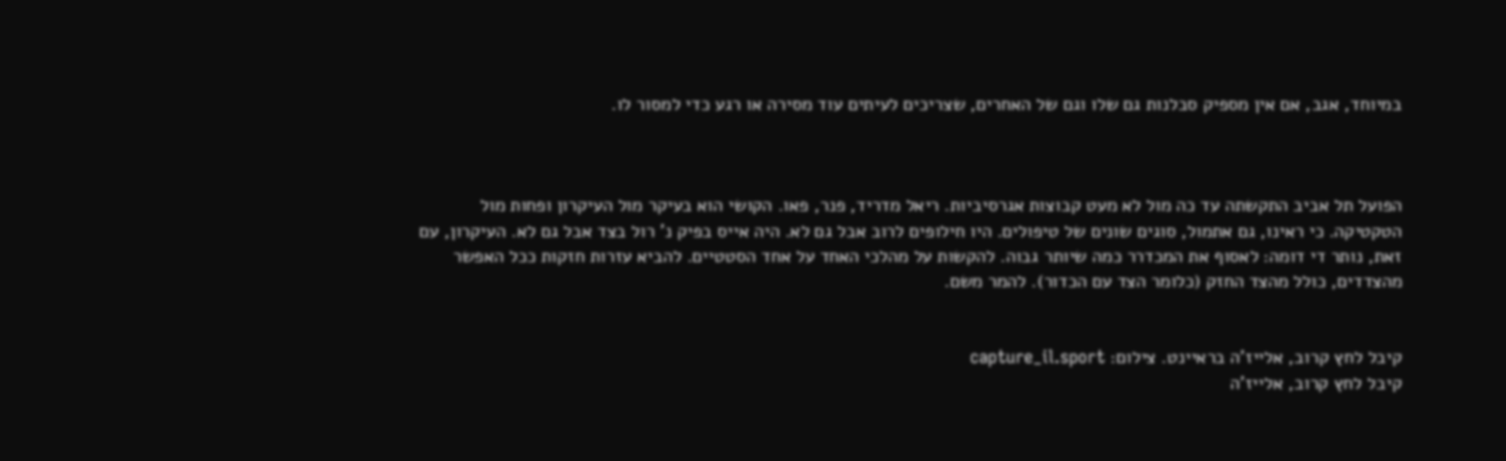במיוחד, אגב, אם אין מספיק סבלנות גם שלו וגם של האחרים, שצריכים לעיתים עוד מסירה או רגע כדי למסור לו.



הפועל תל אביב התקשתה עד כה מול לא מעט קבוצות אגרסיביות. ריאל מדריד, פנר, פאו. הקושי הוא בעיקר מול העיקרון ופחות מול הטקטיקה. כי ראינו, גם אתמול, סוגים שונים של טיפולים. היו חילופים לרוב אבל גם לא. היה אייס בפיק נ' רול בצד אבל גם לא. העיקרון, עם זאת, נותר די דומה: לאסוף את המכדרר כמה שיותר גבוה. להקשות על מהלכי האחד על אחד הסטטיים. להביא עזרות חזקות ככל האפשר מהצדדים, כולל מהצד החזק (כלומר הצד עם הכדור). להמר משם.


קיבל לחץ קרוב, אלייז'ה בראיינט. צילום: capture_il.sport
קיבל לחץ קרוב, אלייז'ה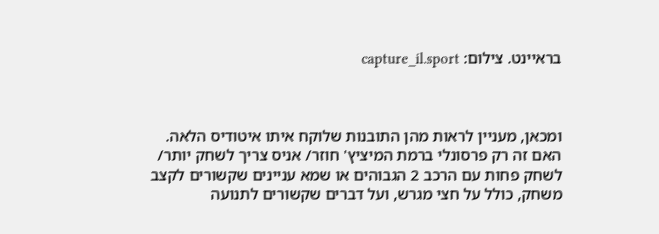בראיינט. צילום: capture_il.sport



ומכאן, מעניין לראות מהן התובנות שלוקח איתו איטודיס הלאה. האם זה רק פרסונלי ברמת המיציץ' חוזר/ אניס צריך לשחק יותר/ לשחק פחות עם הרכב 2 הגבוהים או שמא עניינים שקשורים לקצב משחק, כולל על חצי מגרש, ועל דברים שקשורים לתנועה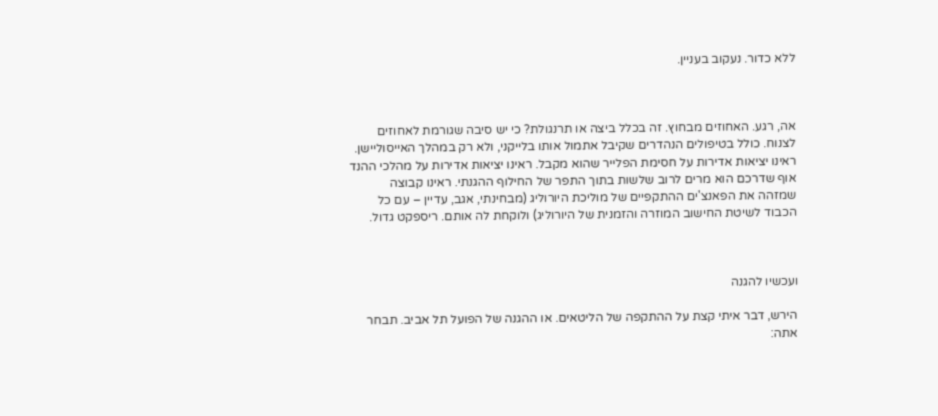ללא כדור. נעקוב בעניין.



אה, רגע. האחוזים מבחוץ. זה בכלל ביצה או תרנגולת? כי יש סיבה שגורמת לאחוזים לצנוח. כולל בטיפולים הנהדרים שקיבל אתמול אותו בלייקני, ולא רק במהלך האייסוליישן. ראינו יציאות אדירות על חסימת הפלייר שהוא מקבל. ראינו יציאות אדירות על מהלכי ההנד אוף שדרכם הוא מרים לרוב שלשות בתוך התפר של החילוף ההגנתי. ראינו קבוצה שמזהה את הפאנצ'ים ההתקפיים של מוליכת היורוליג (מבחינתי, אגב, עדיין – עם כל הכבוד לשיטת החישוב המוזרה והזמנית של היורוליג) ולוקחת לה אותם. ריספקט גדול.



ועכשיו להגנה

הירש, דבר איתי קצת על ההתקפה של הליטאים. או ההגנה של הפועל תל אביב. תבחר אתה: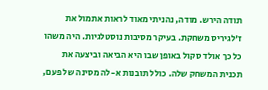תודה הירש. מודה, נהניתי מאוד לראות אתמול את ז'לגיריס משחקת. בעיקר מסיבות נוסטלגיות. היה משהו כל כך אולד סקול באופן שבו היא הביאה וביצעה את תכנית המשחק שלה. כולל תובנות א-לה מסינה של פעם,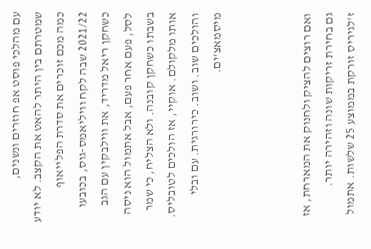עם מהלכי פוסט אפ חוזרים ונשנים, שמטרתם בין היתר להאט את הקצב. לא יודע כמה מכם זוכרים את סדרת הפלייאוף 2021/22 שבה לקח וויליאמס-גוס, בכובעו כשחקן ריאל מדריד, את ווילבקין עם הגב לסל, פעם אחר פעם, אבל אתמול הוא ניסה בשבתו כשחקן קובנה. ולא הצליח, כי שמר אותו מלקולם. אוקיי, אז הולכים לטובליס. והולכים שוב. ושוב. כירורגית. עם ובלי מיסמאצ'ים.



ואם רוצים להציק ולחנוק את המארחת, אז גם בחירת זריקות שונה וזהירה יותר. ז'לגיריס זורקת בממוצע 25 שלשות. אתמול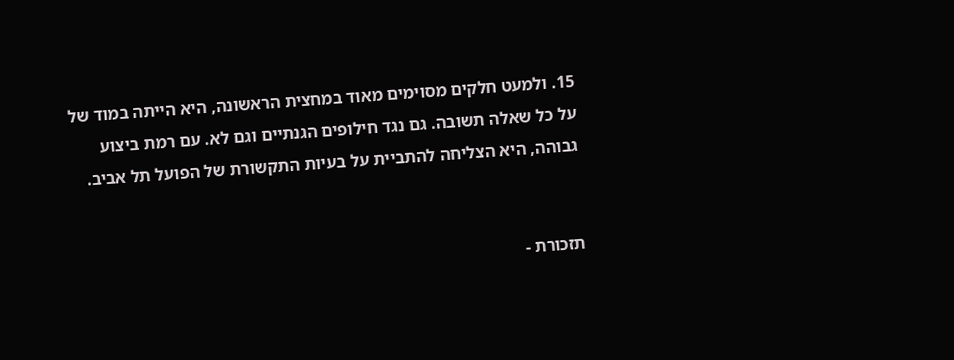15. ולמעט חלקים מסוימים מאוד במחצית הראשונה, היא הייתה במוד של על כל שאלה תשובה. גם נגד חילופים הגנתיים וגם לא. עם רמת ביצוע גבוהה, היא הצליחה להתביית על בעיות התקשורת של הפועל תל אביב.


תזכורת -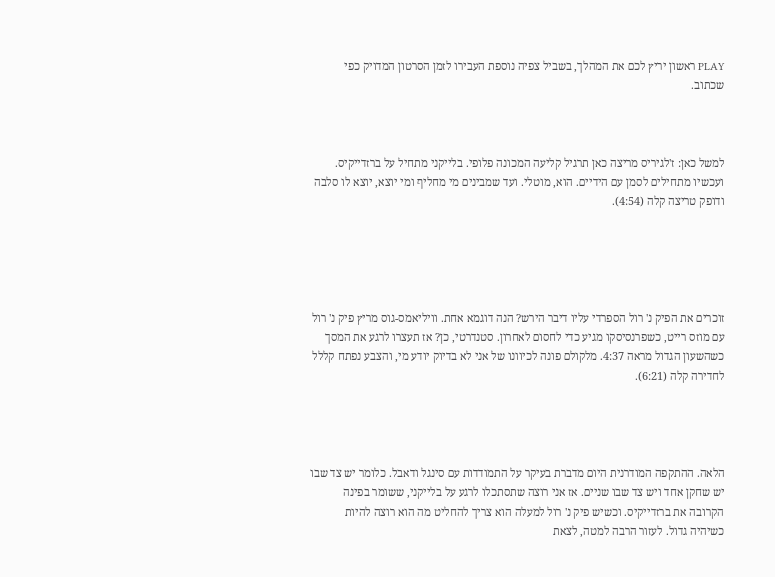PLAY ראשון יריץ לכם את המהלך, בשביל צפיה נוספת העבירו לזמן הסרטון המדויק כפי שכתוב.



למשל כאן: ז'לגיריס מריצה כאן תרגיל קליעה המכונה פלופי. בלייקני מתחיל על ברזדייקיס. ועכשיו מתחילים לסמן עם הידיים. הוא, מוטלי. ועד שמבינים מי מחליף ומי יוצא, יוצא לו סלבה ודופק טריצה קלה (4:54).





זוכרים את הפיק נ' רול הספרדי עליו דיבר הירש? הנה דוגמא אחת. וויליאמס-גוס מריץ פיק נ' רול עם מוזס רייט, כשפרנסיסקו מגיע כדי לחסום לאחרון. סטנדרטי, כן? אז תעצרו לרגע את המסך כשהשעון הגדול מראה 4:37. מלקולם פונה לכיוונו של אני לא בדיוק יודע מי, והצבע נפתח קללל לחדירה קלה (6:21).




הלאה. ההתקפה המודרנית היום מדברת בעיקר על התמודדות עם סינגל ודאבל. כלומר יש צד שבו יש שחקן אחד ויש צד שבו שניים. אז אני רוצה שתסתכלו לרגע על בלייקני, ששומר בפינה הקרובה את ברזדייקיס. וכשיש פיק נ' רול למעלה הוא צריך להחליט מה הוא רוצה להיות כשיהיה גדול. לעזור הרבה למטה, לצאת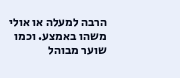הרבה למעלה או אולי משהו באמצע. וכמו שוער מבוהל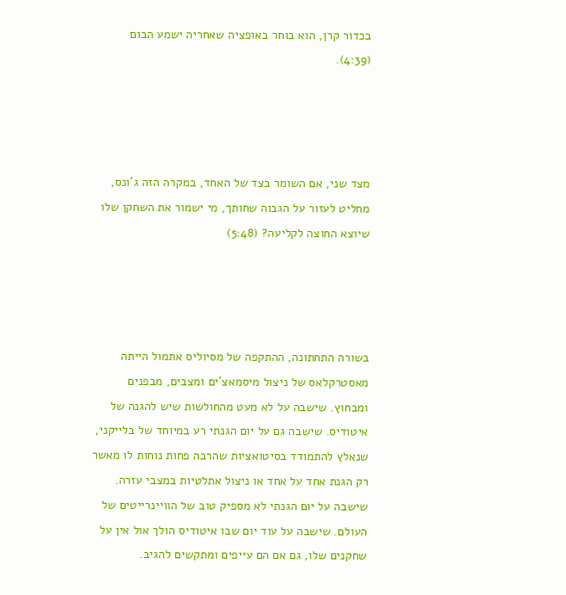בכדור קרן, הוא בוחר באופציה שאחריה ישמע הבום (4:39).




מצד שני, אם השומר בצד של האחד, במקרה הזה ג'ונס, מחליט לעזור על הגבוה שחותך, מי ישמור את השחקן שלו שיוצא החוצה לקליעה? (5:48)




בשורה התחתונה, ההתקפה של מסיוליס אתמול הייתה מאסטרקלאס של ניצול מיסמאצ'ים ומצבים, מבפנים ומבחוץ. שישבה על לא מעט מהחולשות שיש להגנה של איטודיס. שישבה גם על יום הגנתי רע במיוחד של בלייקני, שנאלץ להתמודד בסיטואציות שהרבה פחות נוחות לו מאשר רק הגנת אחד על אחד או ניצול אתלטיות במצבי עזרה. שישבה על יום הגנתי לא מספיק טוב של הוויינרייטים של העולם. שישבה על עוד יום שבו איטודיס הולך אול אין על שחקנים שלו, גם אם הם עייפים ומתקשים להגיב.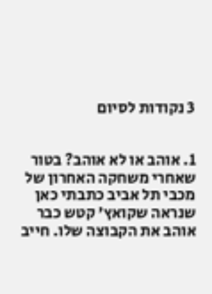3 נקודות לסיום


1. אוהב או לא אוהב? בטור שאחרי משחקה האחרון של מכבי תל אביב כתבתי כאן שנראה שקואץ' קטש כבר אוהב את הקבוצה שלו. חייב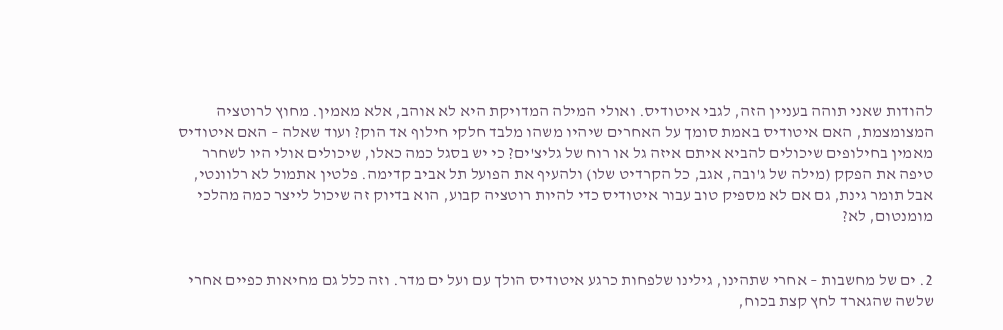להודות שאני תוהה בעניין הזה, לגבי איטודיס. ואולי המילה המדויקת היא לא אוהב, אלא מאמין. מחוץ לרוטציה המצומצמת, האם איטודיס באמת סומך על האחרים שיהיו משהו מלבד חלקי חילוף אד הוק? ועוד שאלה – האם איטודיס מאמין בחילופים שיכולים להביא איתם איזה גל או רוח של גליצ'ים? כי יש בסגל כמה כאלו, שיכולים אולי היו לשחרר טיפה את הפקק (מילה של ג'ובה, אגב, כל הקרדיט שלו) ולהעיף את הפועל תל אביב קדימה. פלטין אתמול לא רלוונטי, אבל תומר גינת, גם אם לא מספיק טוב עבור איטודיס כדי להיות רוטציה קבוע, הוא בדיוק זה שיכול לייצר כמה מהלכי מומנטום, לא?


2. ים של מחשבות – אחרי שתהינו, גילינו שלפחות כרגע איטודיס הולך עם ועל ים מדר. וזה כלל גם מחיאות כפיים אחרי שלשה שהגארד לחץ קצת בכוח,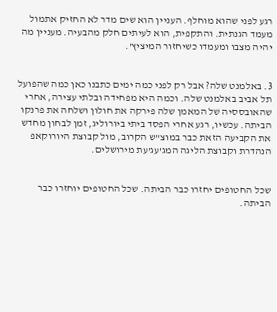רגע לפני שהוא מוחלף. העניין הוא שים מדר לא החזיק אתמול מעמד הגנתית. והתקפית, הוא לעיתים חלק מהבעיה. מעניין מה יהיה מצבו ומעמדו כשיחזור המיציץ'.


3. באלמנט שלה? אבל רק לפני כמה ימים כתבנו כאן כמה שהפועל תל אביב באלמנט שלה. וכמה היא מפחידה ובלתי עצירה, אחרי שהאובססיה של המאמן שלה פירקה את חולון ושלחה את פרנקו הביתה. עכשיו, רגע אחרי הפסד ביתי ביורוליג, זמן לבחון מחדש את הקביעה הזאת כבר במוצ"ש הקרוב, מול קבוצת היורוקאפ הנהדרת וקבוצת הליגה המג'עג'עת מירושלים.


שכל החטופים יחזרו כבר הביתה. שכל החטופים יוחזרו כבר הביתה.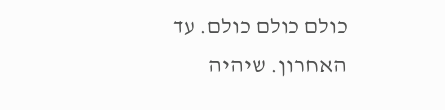כולם כולם כולם. עד האחרון. שיהיה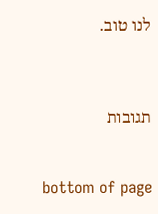לנו טוב.



תגובות


bottom of page